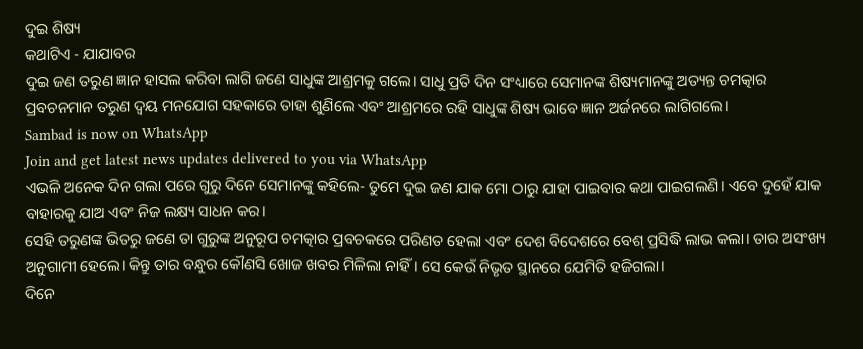ଦୁଇ ଶିଷ୍ୟ
କଥାଟିଏ - ଯାଯାବର
ଦୁଇ ଜଣ ତରୁଣ ଜ୍ଞାନ ହାସଲ କରିବା ଲାଗି ଜଣେ ସାଧୁଙ୍କ ଆଶ୍ରମକୁ ଗଲେ। ସାଧୁ ପ୍ରତି ଦିନ ସଂଧ୍ୟାରେ ସେମାନଙ୍କ ଶିଷ୍ୟମାନଙ୍କୁ ଅତ୍ୟନ୍ତ ଚମତ୍କାର ପ୍ରବଚନମାନ ତରୁଣ ଦ୍ବୟ ମନଯୋଗ ସହକାରେ ତାହା ଶୁଣିଲେ ଏବଂ ଆଶ୍ରମରେ ରହି ସାଧୁଙ୍କ ଶିଷ୍ୟ ଭାବେ ଜ୍ଞାନ ଅର୍ଜନରେ ଲାଗିଗଲେ।
Sambad is now on WhatsApp
Join and get latest news updates delivered to you via WhatsApp
ଏଭଳି ଅନେକ ଦିନ ଗଲା ପରେ ଗୁରୁ ଦିନେ ସେମାନଙ୍କୁ କହିଲେ- ତୁମେ ଦୁଇ ଜଣ ଯାକ ମୋ ଠାରୁ ଯାହା ପାଇବାର କଥା ପାଇଗଲଣି। ଏବେ ଦୁହେଁ ଯାକ ବାହାରକୁ ଯାଅ ଏବଂ ନିଜ ଲକ୍ଷ୍ୟ ସାଧନ କର।
ସେହି ତରୁଣଙ୍କ ଭିତରୁ ଜଣେ ତା ଗୁରୁଙ୍କ ଅନୁରୂପ ଚମତ୍କାର ପ୍ରବଚକରେ ପରିଣତ ହେଲା ଏବଂ ଦେଶ ବିଦେଶରେ ବେଶ୍ ପ୍ରସିଦ୍ଧି ଲାଭ କଲା। ତାର ଅସଂଖ୍ୟ ଅନୁଗାମୀ ହେଲେ। କିନ୍ତୁ ତାର ବନ୍ଧୁର କୌଣସି ଖୋଜ ଖବର ମିଳିଲା ନାହିଁ। ସେ କେଉଁ ନିଭୃତ ସ୍ଥାନରେ ଯେମିତି ହଜିଗଲା।
ଦିନେ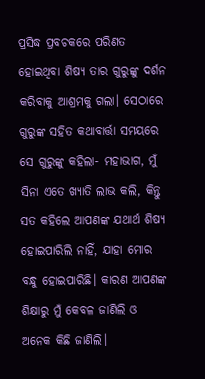ପ୍ରସିଦ୍ଧ ପ୍ରବଚକରେ ପରିଣତ ହୋଇଥିବା ଶିଷ୍ୟ ତାର ଗୁରୁଙ୍କୁ ଦର୍ଶନ କରିବାକୁ ଆଶ୍ରମକୁ ଗଲା। ସେଠାରେ ଗୁରୁଙ୍କ ସହିତ କଥାବାର୍ତ୍ତା ସମୟରେ ସେ ଗୁରୁଙ୍କୁ କହିଲା- ମହାଭାଗ, ମୁଁ ସିନା ଏତେ ଖ୍ୟାତି ଲାଭ କଲି, କିନ୍ତୁ ସତ କହିଲେ ଆପଣଙ୍କ ଯଥାର୍ଥ ଶିଷ୍ୟ ହୋଇପାରିଲି ନାହିଁ, ଯାହା ମୋର ବନ୍ଧୁ ହୋଇପାରିଛି। କାରଣ ଆପଣଙ୍କ ଶିକ୍ଷାରୁ ମୁଁ କେବଳ ଜାଣିଲି ଓ ଅନେକ କିଛି ଜାଣିଲି।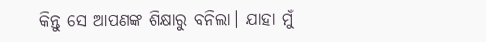କିନ୍ତୁ ସେ ଆପଣଙ୍କ ଶିକ୍ଷାରୁ ବନିଲା। ଯାହା ମୁଁ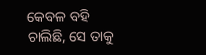କେବଳ ବହି ଚାଲିଛି, ସେ ତାକୁ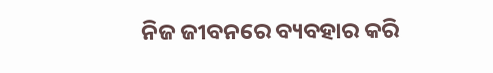ନିଜ ଜୀବନରେ ବ୍ୟବହାର କରି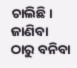ଚାଲିଛି। ଜାଣିବା ଠାରୁ ବନିବା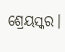ଶ୍ରେୟସ୍କର।